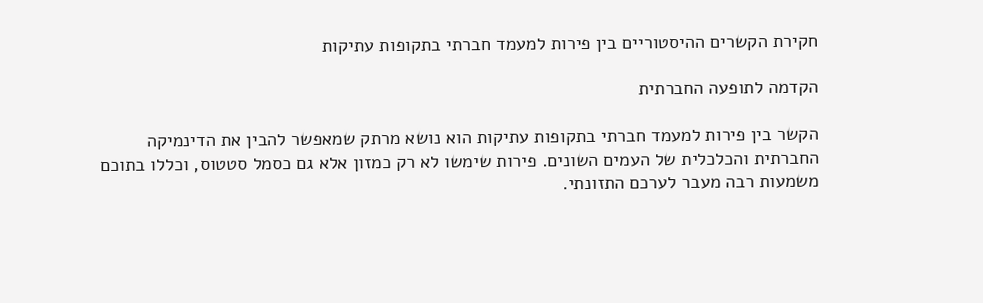חקירת הקשרים ההיסטוריים בין פירות למעמד חברתי בתקופות עתיקות

הקדמה לתופעה החברתית

הקשר בין פירות למעמד חברתי בתקופות עתיקות הוא נושא מרתק שמאפשר להבין את הדינמיקה החברתית והכלכלית של העמים השונים. פירות שימשו לא רק כמזון אלא גם כסמל סטטוס, וכללו בתוכם משמעות רבה מעבר לערכם התזונתי.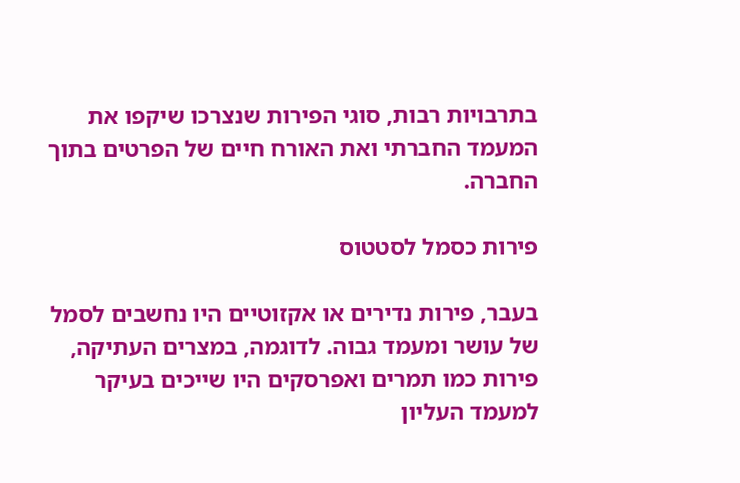בתרבויות רבות, סוגי הפירות שנצרכו שיקפו את המעמד החברתי ואת האורח חיים של הפרטים בתוך החברה.

פירות כסמל לסטטוס

בעבר, פירות נדירים או אקזוטיים היו נחשבים לסמל של עושר ומעמד גבוה. לדוגמה, במצרים העתיקה, פירות כמו תמרים ואפרסקים היו שייכים בעיקר למעמד העליון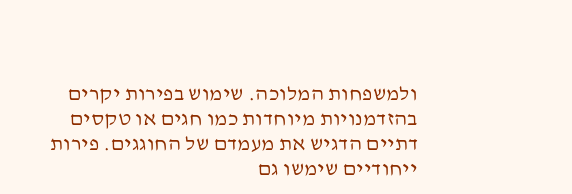ולמשפחות המלוכה. שימוש בפירות יקרים בהזדמנויות מיוחדות כמו חגים או טקסים דתיים הדגיש את מעמדם של החוגגים. פירות ייחודיים שימשו גם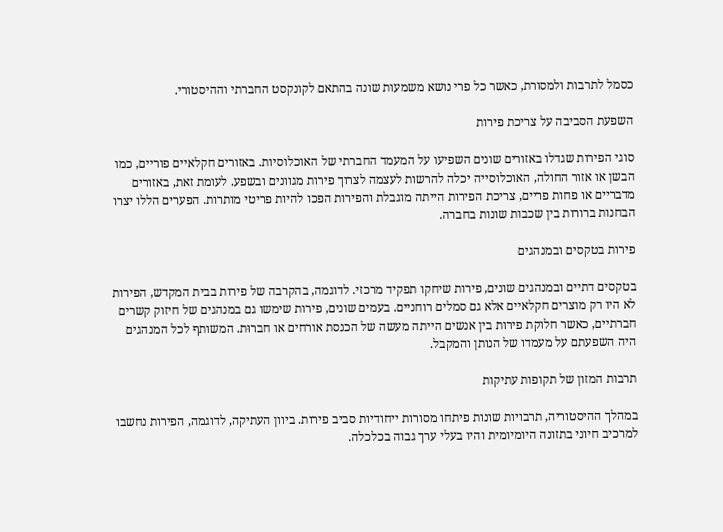כסמל לתרבות ולמסורת, כאשר כל פרי נושא משמעות שונה בהתאם לקונקסט החברתי וההיסטורי.

השפעת הסביבה על צריכת פירות

סוגי הפירות שגדלו באזורים שונים השפיעו על המעמד החברתי של האוכלוסיות. באזורים חקלאיים פוריים, כמו הבשן או אזור החולה, האוכלוסייה יכלה להרשות לעצמה לצרוך פירות מגוונים ובשפע. לעומת זאת, באזורים מדבריים או פחות פריים, צריכת הפירות הייתה מוגבלת והפירות הפכו להיות פריטי מותרות. הפערים הללו יצרו הבחנות ברורות בין שכבות שונות בחברה.

פירות בטקסים ובמנהגים

בטקסים דתיים ובמנהגים שונים, פירות שיחקו תפקיד מרכזי. לדוגמה, בהקרבה של פירות בבית המקדש, הפירות לא היו רק מוצרים חקלאיים אלא גם סמלים רוחניים. בעמים שונים, פירות שימשו גם במנהגים של חיזוק קשרים חברתיים, כאשר חלוקת פירות בין אנשים הייתה מעשה של הכנסת אורחים או חברוּת. המשותף לכל המנהגים היה השפעתם על מעמדו של הנותן והמקבל.

תרבות המזון של תקופות עתיקות

במהלך ההיסטוריה, תרבויות שונות פיתחו מסורות ייחודיות סביב פירות. ביוון העתיקה, לדוגמה, הפירות נחשבו למרכיב חיוני בתזונה היומיומית והיו בעלי ערך גבוה בכלכלה.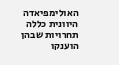האולימפיאדה היוונית כללה תחרויות שבהן הוענקו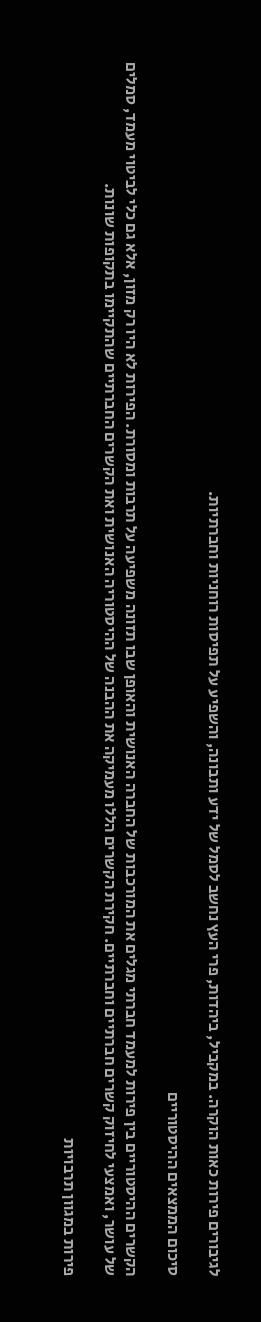לגיבורים פירות כאות הוקרה. במקביל, ביהדות, פרי העץ נחשב לסמל של ידע ותבונה, והשפיע על תפיסות רוחניות וחברתיות.

סיכום הממצאים ההיסטוריים

הקשרים ההיסטוריים בין פירות למעמד חברתי מגלים את המורכבות של החברה האנושית והאופן שבו תזונה משפיעה על תרבות ומסורת. הפירות לא היו רק מזון, אלא גם כלי לביטוי מעמד, סמלים של עושר, ואמצעי לחיזוק קשרים חברתיים וחברתיים. חקירת הקשרים הללו מעמיקה את ההבנה של ההיסטוריה האנושית ואת הקשרים החברתיים שהתקיימו בתקופות שונות.

פירות במגוון תרבויות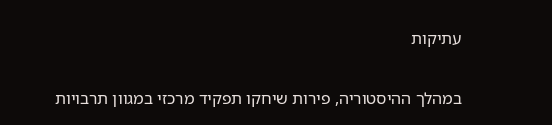עתיקות

במהלך ההיסטוריה, פירות שיחקו תפקיד מרכזי במגוון תרבויות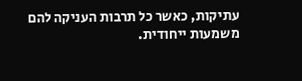עתיקות, כאשר כל תרבות העניקה להם משמעות ייחודית.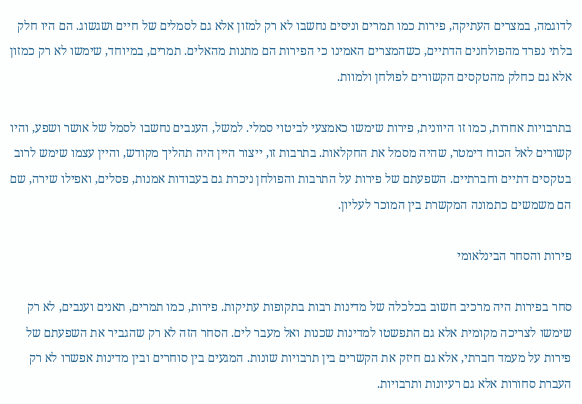לדוגמה, במצרים העתיקה, פירות כמו תמרים וניסים נחשבו לא רק למזון אלא גם לסמלים של חיים ושגשוג. הם היו חלק בלתי נפרד מהפולחנים הדתיים, כשהמצרים האמינו כי הפירות הם מתנות מהאלים. תמרים, במיוחד, שימשו לא רק כמזון אלא גם כחלק מהטקסים הקשורים לפולחן ולמוות.

בתרבויות אחרות, כמו זו היוונית, פירות שימשו כאמצעי לביטוי סמלי. למשל, הענבים נחשבו לסמל של אושר ושפע, והיו קשורים לאל הכוח דימטר, שהיה מסמל את החקלאות. בתרבות זו, ייצור היין היה תהליך מקודש, והיין עצמו שימש לרוב בטקסים דתיים וחברתיים. השפעתם של פירות על התרבות והפולחן ניכרת גם בעבודות אמנות, פסלים, ואפילו שירה, שם הם משמשים כתמונה המקשרת בין המוכר לעליון.

פירות והסחר הבינלאומי

סחר בפירות היה מרכיב חשוב בכלכלה של מדינות רבות בתקופות עתיקות. פירות, כמו תמרים, תאנים וענבים, לא רק שימשו לצריכה מקומית אלא גם התפשטו למדינות שכנות ואל מעבר לים. הסחר הזה לא רק שהגביר את השפעתם של פירות על מעמד חברתי, אלא גם חיזק את הקשרים בין תרבויות שונות. המגעים בין סוחרים ובין מדינות אפשרו לא רק העברת סחורות אלא גם רעיונות ותרבויות.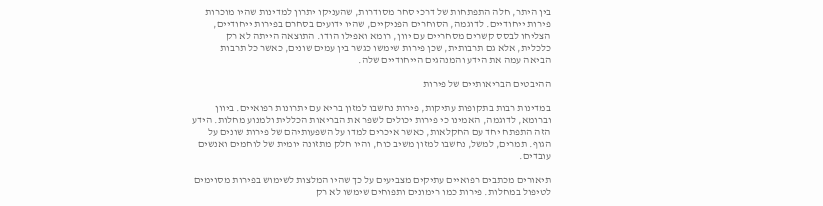בין היתר, חלה התפתחות של דרכי סחר מסודרות, שהעניקו יתרון למדינות שהיו מוכרות פירות ייחודיים. לדוגמה, הסוחרים הפניקיים, שהיו ידועים בסחרם בפירות ייחודיים, הצליחו לבסס קשרים מסחריים עם יוון, רומא ואפילו הודו. התוצאה הייתה לא רק כלכלית, אלא גם תרבותית, שכן פירות שימשו כגשר בין עמים שונים, כאשר כל תרבות הביאה עמה את הידע והמנהגים הייחודיים שלה.

ההיבטים הבריאותיים של פירות

במדינות רבות בתקופות עתיקות, פירות נחשבו למזון בריא עם יתרונות רפואיים. ביוון וברומא, לדוגמה, האמינו כי פירות יכולים לשפר את הבריאות הכללית ולמנוע מחלות. הידע הזה התפתח יחד עם החקלאות, כאשר איכרים למדו על השפעותיהם של פירות שונים על הגוף. תמרים, למשל, נחשבו למזון משיב כוח, והיו חלק מתזונה יומית של לוחמים ואנשים עובדים.

תיאורים מכתבים רפואיים עתיקים מצביעים על כך שהיו המלצות לשימוש בפירות מסוימים לטיפול במחלות. פירות כמו רימונים ותפוחים שימשו לא רק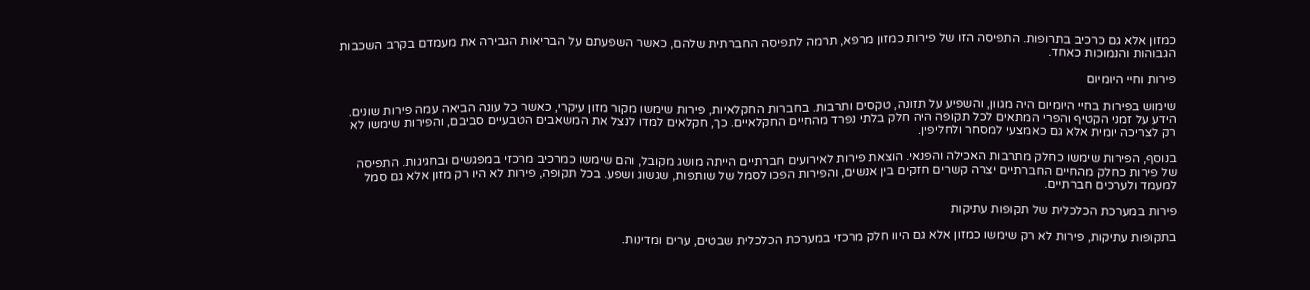כמזון אלא גם כרכיב בתרופות. התפיסה הזו של פירות כמזון מרפא, תרמה לתפיסה החברתית שלהם, כאשר השפעתם על הבריאות הגבירה את מעמדם בקרב השכבות הגבוהות והנמוכות כאחד.

פירות וחיי היומיום

שימוש בפירות בחיי היומיום היה מגוון, והשפיע על תזונה, טקסים ותרבות. בחברות החקלאיות, פירות שימשו מקור מזון עיקרי, כאשר כל עונה הביאה עמה פירות שונים. הידע על זמני הקטיף והפרי המתאים לכל תקופה היה חלק בלתי נפרד מהחיים החקלאיים. כך, חקלאים למדו לנצל את המשאבים הטבעיים סביבם, והפירות שימשו לא רק לצריכה יומית אלא גם כאמצעי למסחר ולחליפין.

בנוסף, הפירות שימשו כחלק מתרבות האכילה והפנאי. הוצאת פירות לאירועים חברתיים הייתה מושג מקובל, והם שימשו כמרכיב מרכזי במפגשים ובחגיגות. התפיסה של פירות כחלק מהחיים החברתיים יצרה קשרים חזקים בין אנשים, והפירות הפכו לסמל של שותפות, שגשוג ושפע. בכל תקופה, פירות לא היו רק מזון אלא גם סמל למעמד ולערכים חברתיים.

פירות במערכת הכלכלית של תקופות עתיקות

בתקופות עתיקות, פירות לא רק שימשו כמזון אלא גם היוו חלק מרכזי במערכת הכלכלית שבטים, ערים ומדינות.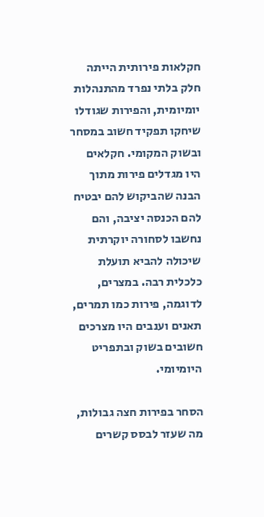חקלאות פירותית הייתה חלק בלתי נפרד מהתנהלות יומיומית, והפירות שגודלו שיחקו תפקיד חשוב במסחר ובשוק המקומי. חקלאים היו מגדלים פירות מתוך הבנה שהביקוש להם יבטיח להם הכנסה יציבה, והם נחשבו לסחורה יוקרתית שיכולה להביא תועלת כלכלית רבה. במצרים, לדוגמה, פירות כמו תמרים, תאנים וענבים היו מצרכים חשובים בשוק ובתפריט היומיומי.

הסחר בפירות חצה גבולות, מה שעזר לבסס קשרים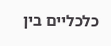כלכליים בין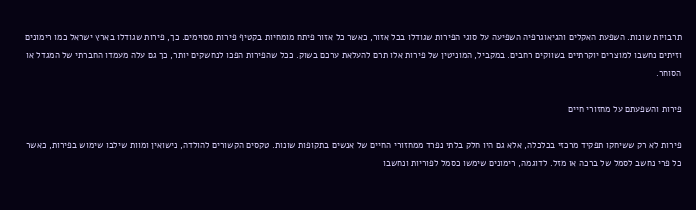תרבויות שונות. השפעת האקלים והגיאוגרפיה השפיעה על סוגי הפירות שגודלו בכל אזור, כאשר כל אזור פיתח מומחיות בקטיף פירות מסוימים. כך, פירות שגודלו בארץ ישראל כמו רימונים וזיתים נחשבו למוצרים יוקרתיים בשווקים רחבים. במקביל, המוניטין של פירות אלו תרם להעלאת ערכם בשוק. ככל שהפירות הפכו לנחשקים יותר, כך גם עלה מעמדו החברתי של המגדל או הסוחר.

פירות והשפעתם על מחזורי חיים

פירות לא רק ששיחקו תפקיד מרכזי בכלכלה, אלא גם היו חלק בלתי נפרד ממחזורי החיים של אנשים בתקופות שונות. טקסים הקשורים להולדה, נישואין ומוות שילבו שימוש בפירות, כאשר כל פרי נחשב לסמל של ברכה או מזל. לדוגמה, רימונים שימשו כסמל לפוריות ונחשבו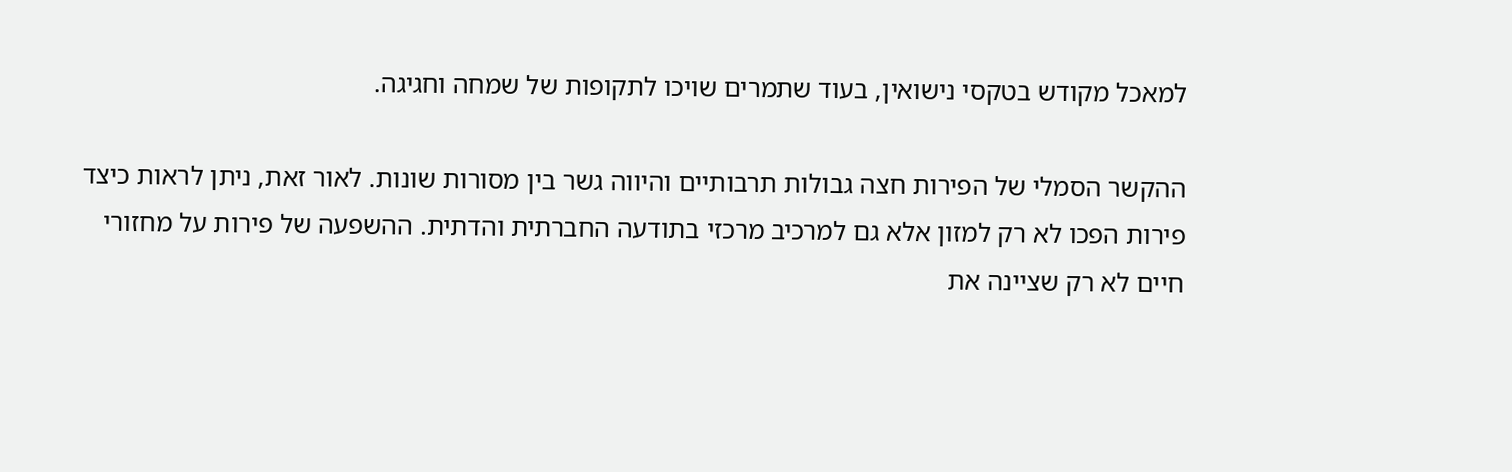למאכל מקודש בטקסי נישואין, בעוד שתמרים שויכו לתקופות של שמחה וחגיגה.

ההקשר הסמלי של הפירות חצה גבולות תרבותיים והיווה גשר בין מסורות שונות. לאור זאת, ניתן לראות כיצד פירות הפכו לא רק למזון אלא גם למרכיב מרכזי בתודעה החברתית והדתית. ההשפעה של פירות על מחזורי חיים לא רק שציינה את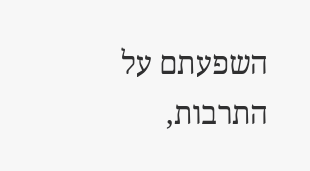השפעתם על התרבות,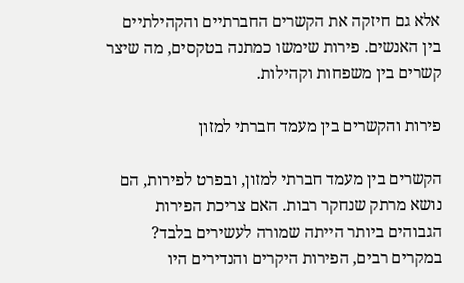אלא גם חיזקה את הקשרים החברתיים והקהילתיים בין האנשים. פירות שימשו כמתנה בטקסים, מה שיצר קשרים בין משפחות וקהילות.

פירות והקשרים בין מעמד חברתי למזון

הקשרים בין מעמד חברתי למזון, ובפרט לפירות, הם נושא מרתק שנחקר רבות. האם צריכת הפירות הגבוהים ביותר הייתה שמורה לעשירים בלבד? במקרים רבים, הפירות היקרים והנדירים היו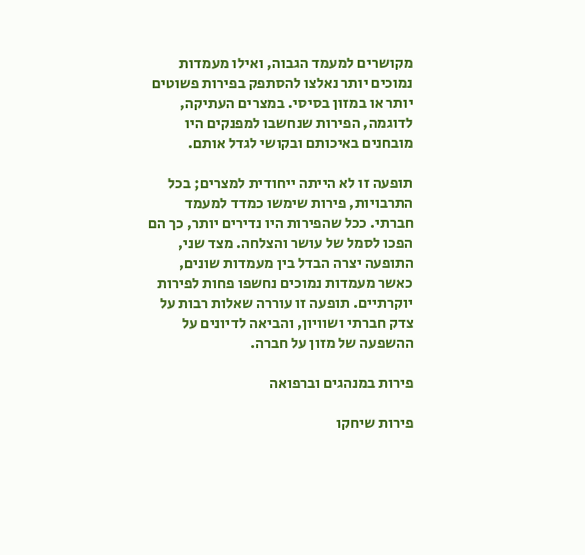מקושרים למעמד הגבוה, ואילו מעמדות נמוכים יותר נאלצו להסתפק בפירות פשוטים יותר או במזון בסיסי. במצרים העתיקה, לדוגמה, הפירות שנחשבו למפנקים היו מובחנים באיכותם ובקושי לגדל אותם.

תופעה זו לא הייתה ייחודית למצרים; בכל התרבויות, פירות שימשו כמדד למעמד חברתי. ככל שהפירות היו נדירים יותר, כך הם הפכו לסמל של עושר והצלחה. מצד שני, התופעה יצרה הבדל בין מעמדות שונים, כאשר מעמדות נמוכים נחשפו פחות לפירות יוקרתיים. תופעה זו עוררה שאלות רבות על צדק חברתי ושוויון, והביאה לדיונים על ההשפעה של מזון על חברה.

פירות במנהגים וברפואה

פירות שיחקו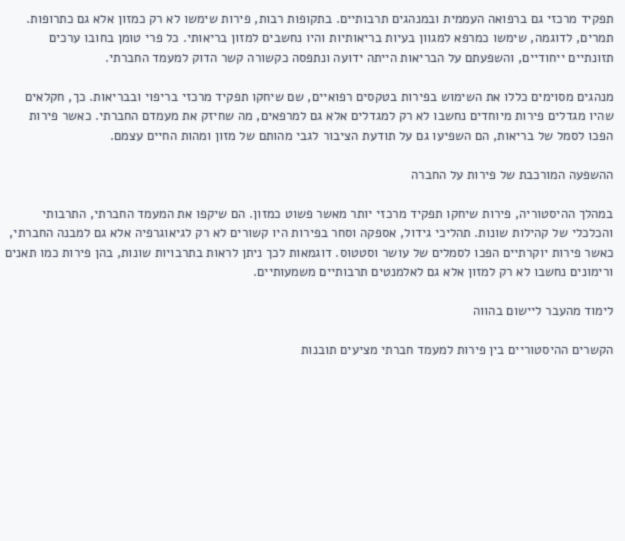תפקיד מרכזי גם ברפואה העממית ובמנהגים תרבותיים. בתקופות רבות, פירות שימשו לא רק כמזון אלא גם כתרופות. תמרים, לדוגמה, שימשו כמרפא למגוון בעיות בריאותיות והיו נחשבים למזון בריאותי. כל פרי טומן בחובו ערכים תזונתיים ייחודיים, והשפעתם על הבריאות הייתה ידועה ונתפסה כקשורה קשר הדוק למעמד החברתי.

מנהגים מסוימים כללו את השימוש בפירות בטקסים רפואיים, שם שיחקו תפקיד מרכזי בריפוי ובבריאות. כך, חקלאים שהיו מגדלים פירות מיוחדים נחשבו לא רק למגדלים אלא גם למרפאים, מה שחיזק את מעמדם החברתי. כאשר פירות הפכו לסמל של בריאות, הם השפיעו גם על תודעת הציבור לגבי מהותם של מזון ומהות החיים עצמם.

ההשפעה המורכבת של פירות על החברה

במהלך ההיסטוריה, פירות שיחקו תפקיד מרכזי יותר מאשר פשוט כמזון. הם שיקפו את המעמד החברתי, התרבותי והכלכלי של קהילות שונות. תהליכי גידול, אספקה וסחר בפירות היו קשורים לא רק לגיאוגרפיה אלא גם למבנה החברתי, כאשר פירות יוקרתיים הפכו לסמלים של עושר וסטטוס. דוגמאות לכך ניתן לראות בתרבויות שונות, בהן פירות כמו תאנים ורימונים נחשבו לא רק למזון אלא גם לאלמנטים תרבותיים משמעותיים.

לימוד מהעבר ליישום בהווה

הקשרים ההיסטוריים בין פירות למעמד חברתי מציעים תובנות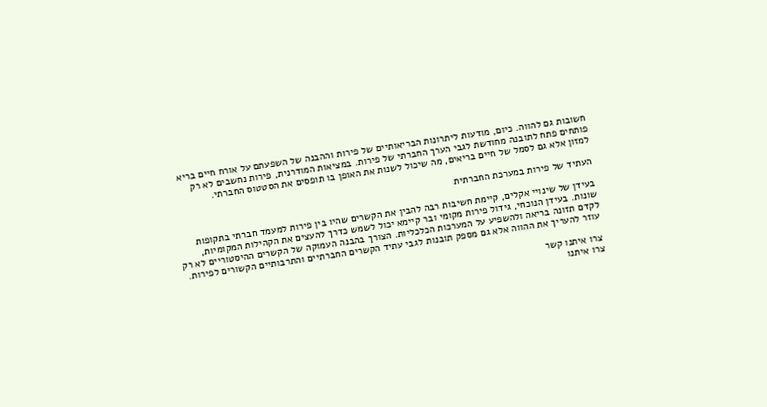חשובות גם להווה. כיום, מודעות ליתרונות הבריאותיים של פירות וההבנה של השפעתם על אורח חיים בריא פותחים פתח לתובנה מחודשת לגבי הערך החברתי של פירות. במציאות המודרנית, פירות נחשבים לא רק למזון אלא גם לסמל של חיים בריאים, מה שיכול לשנות את האופן בו תופסים את הסטטוס החברתי.

העתיד של פירות במערכת החברתית

בעידן של שינויי אקלים, קיימת חשיבות רבה להבין את הקשרים שהיו בין פירות למעמד חברתי בתקופות שונות. בעידן הנוכחי, גידול פירות מקומי ובר קיימא יכול לשמש כדרך להעצים את הקהילות המקומיות, לקדם תזונה בריאה ולהשפיע על המערכות הכלכליות. הצורך בהבנה העמוקה של הקשרים ההיסטוריים לא רק עוזר להעריך את ההווה אלא גם מספק תובנות לגבי עתיד הקשרים החברתיים והתרבותיים הקשורים לפירות.

צרו איתנו קשר
צרו איתנו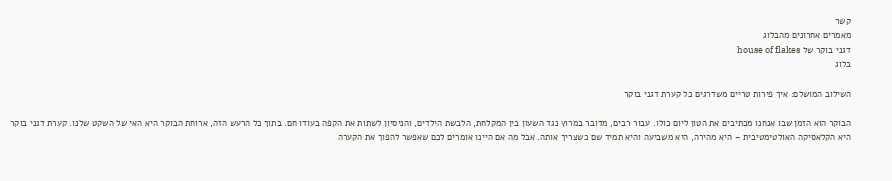קשר
מאמרים אחרונים מהבלוג
דגני בוקר של house of flakes
בלוג

השילוב המושלם: איך פירות טריים משדרגים כל קערת דגני בוקר

הבוקר הוא הזמן שבו אנחנו מכתיבים את הטון ליום כולו. עבור רבים, מדובר במרוץ נגד השעון בין המקלחת, הלבשת הילדים, והניסיון לשתות את הקפה בעודו חם. בתוך כל הרעש הזה, ארוחת הבוקר היא האי של השקט שלנו. קערת דגני בוקר היא הקלאסיקה האולטימטיבית – היא מהירה, היא משביעה והיא תמיד שם כשצריך אותה. אבל מה אם היינו אומרים לכם שאפשר להפוך את הקערה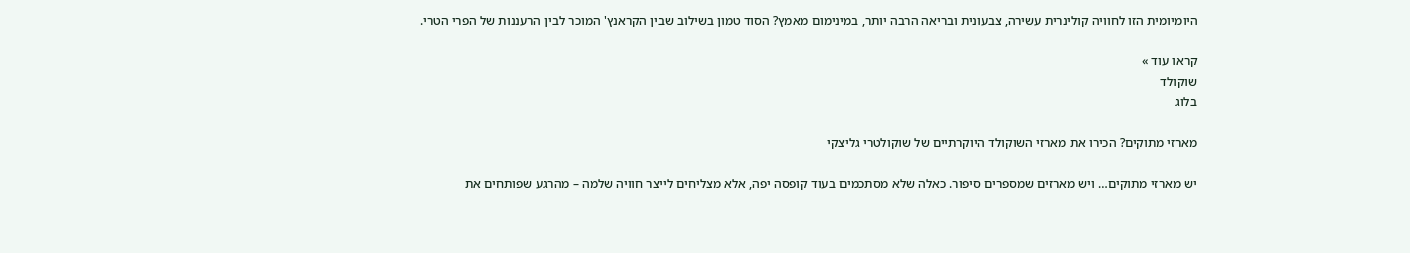היומיומית הזו לחוויה קולינרית עשירה, צבעונית ובריאה הרבה יותר, במינימום מאמץ? הסוד טמון בשילוב שבין הקראנץ' המוכר לבין הרעננות של הפרי הטרי.

קראו עוד »
שוקולד
בלוג

מארזי מתוקים? הכירו את מארזי השוקולד היוקרתיים של שוקולטרי גליצקי

יש מארזי מתוקים… ויש מארזים שמספרים סיפור. כאלה שלא מסתכמים בעוד קופסה יפה, אלא מצליחים לייצר חוויה שלמה – מהרגע שפותחים את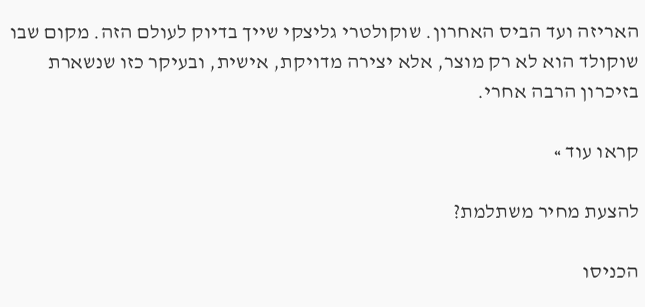האריזה ועד הביס האחרון. שוקולטרי גליצקי שייך בדיוק לעולם הזה. מקום שבו שוקולד הוא לא רק מוצר, אלא יצירה מדויקת, אישית, ובעיקר כזו שנשארת בזיכרון הרבה אחרי.

קראו עוד »

להצעת מחיר משתלמת?

הכניסו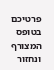פרטיכם בטופס המצורף ונחזור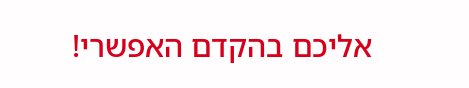אליכם בהקדם האפשרי!